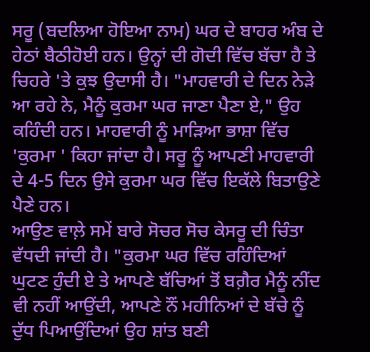ਸਰੂ (ਬਦਲਿਆ ਹੋਇਆ ਨਾਮ) ਘਰ ਦੇ ਬਾਹਰ ਅੰਬ ਦੇ ਹੇਠਾਂ ਬੈਠੀਹੋਈ ਹਨ। ਉਨ੍ਹਾਂ ਦੀ ਗੋਦੀ ਵਿੱਚ ਬੱਚਾ ਹੈ ਤੇ ਚਿਹਰੇ 'ਤੇ ਕੁਝ ਉਦਾਸੀ ਹੈ। "ਮਾਹਵਾਰੀ ਦੇ ਦਿਨ ਨੇੜੇ ਆ ਰਹੇ ਨੇ, ਮੈਨੂੰ ਕੁਰਮਾ ਘਰ ਜਾਣਾ ਪੈਣਾ ਏ," ਉਹ ਕਹਿੰਦੀ ਹਨ। ਮਾਹਵਾਰੀ ਨੂੰ ਮਾੜਿਆ ਭਾਸ਼ਾ ਵਿੱਚ 'ਕੁਰਮਾ ' ਕਿਹਾ ਜਾਂਦਾ ਹੈ। ਸਰੂ ਨੂੰ ਆਪਣੀ ਮਾਹਵਾਰੀ ਦੇ 4-5 ਦਿਨ ਉਸੇ ਕੁਰਮਾ ਘਰ ਵਿੱਚ ਇਕੱਲੇ ਬਿਤਾਉਣੇ ਪੈਣੇ ਹਨ।
ਆਉਣ ਵਾਲ਼ੇ ਸਮੇਂ ਬਾਰੇ ਸੋਚਰ ਸੋਚ ਕੇਸਰੂ ਦੀ ਚਿੰਤਾ ਵੱਧਦੀ ਜਾਂਦੀ ਹੈ। "ਕੁਰਮਾ ਘਰ ਵਿੱਚ ਰਹਿੰਦਿਆਂ ਘੁਟਣ ਹੁੰਦੀ ਏ ਤੇ ਆਪਣੇ ਬੱਚਿਆਂ ਤੋਂ ਬਗ਼ੈਰ ਮੈਨੂੰ ਨੀਂਦ ਵੀ ਨਹੀਂ ਆਉਂਦੀ, ਆਪਣੇ ਨੌਂ ਮਹੀਨਿਆਂ ਦੇ ਬੱਚੇ ਨੂੰ ਦੁੱਧ ਪਿਆਉਂਦਿਆਂ ਉਹ ਸ਼ਾਂਤ ਬਣੀ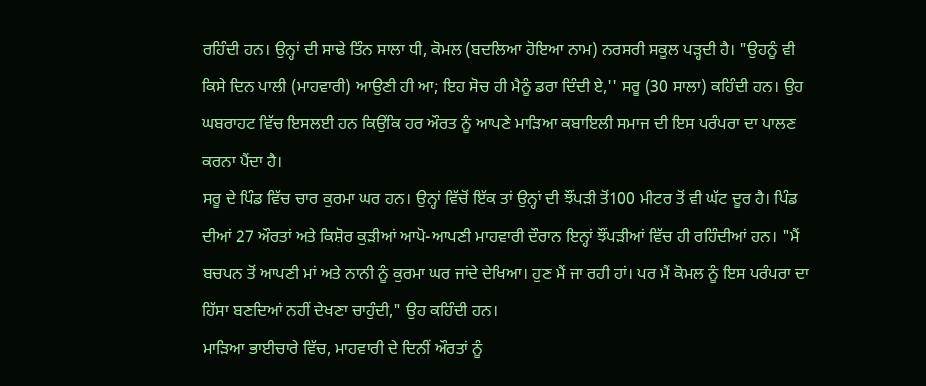ਰਹਿੰਦੀ ਹਨ। ਉਨ੍ਹਾਂ ਦੀ ਸਾਢੇ ਤਿੰਨ ਸਾਲਾ ਧੀ, ਕੋਮਲ (ਬਦਲਿਆ ਹੋਇਆ ਨਾਮ) ਨਰਸਰੀ ਸਕੂਲ ਪੜ੍ਹਦੀ ਹੈ। "ਉਹਨੂੰ ਵੀ ਕਿਸੇ ਦਿਨ ਪਾਲੀ (ਮਾਹਵਾਰੀ) ਆਉਣੀ ਹੀ ਆ; ਇਹ ਸੋਚ ਹੀ ਮੈਨੂੰ ਡਰਾ ਦਿੰਦੀ ਏ,'' ਸਰੂ (30 ਸਾਲਾ) ਕਹਿੰਦੀ ਹਨ। ਉਹ ਘਬਰਾਹਟ ਵਿੱਚ ਇਸਲਈ ਹਨ ਕਿਉਂਕਿ ਹਰ ਔਰਤ ਨੂੰ ਆਪਣੇ ਮਾੜਿਆ ਕਬਾਇਲੀ ਸਮਾਜ ਦੀ ਇਸ ਪਰੰਪਰਾ ਦਾ ਪਾਲਣ ਕਰਨਾ ਪੈਂਦਾ ਹੈ।
ਸਰੂ ਦੇ ਪਿੰਡ ਵਿੱਚ ਚਾਰ ਕੁਰਮਾ ਘਰ ਹਨ। ਉਨ੍ਹਾਂ ਵਿੱਚੋਂ ਇੱਕ ਤਾਂ ਉਨ੍ਹਾਂ ਦੀ ਝੌਂਪੜੀ ਤੋਂ100 ਮੀਟਰ ਤੋਂ ਵੀ ਘੱਟ ਦੂਰ ਹੈ। ਪਿੰਡ ਦੀਆਂ 27 ਔਰਤਾਂ ਅਤੇ ਕਿਸ਼ੋਰ ਕੁੜੀਆਂ ਆਪੋ-ਆਪਣੀ ਮਾਹਵਾਰੀ ਦੌਰਾਨ ਇਨ੍ਹਾਂ ਝੌਂਪੜੀਆਂ ਵਿੱਚ ਹੀ ਰਹਿੰਦੀਆਂ ਹਨ। "ਮੈਂ ਬਚਪਨ ਤੋਂ ਆਪਣੀ ਮਾਂ ਅਤੇ ਨਾਨੀ ਨੂੰ ਕੁਰਮਾ ਘਰ ਜਾਂਦੇ ਦੇਖਿਆ। ਹੁਣ ਮੈਂ ਜਾ ਰਹੀ ਹਾਂ। ਪਰ ਮੈਂ ਕੋਮਲ ਨੂੰ ਇਸ ਪਰੰਪਰਾ ਦਾ ਹਿੱਸਾ ਬਣਦਿਆਂ ਨਹੀਂ ਦੇਖਣਾ ਚਾਹੁੰਦੀ," ਉਹ ਕਹਿੰਦੀ ਹਨ।
ਮਾੜਿਆ ਭਾਈਚਾਰੇ ਵਿੱਚ, ਮਾਹਵਾਰੀ ਦੇ ਦਿਨੀਂ ਔਰਤਾਂ ਨੂੰ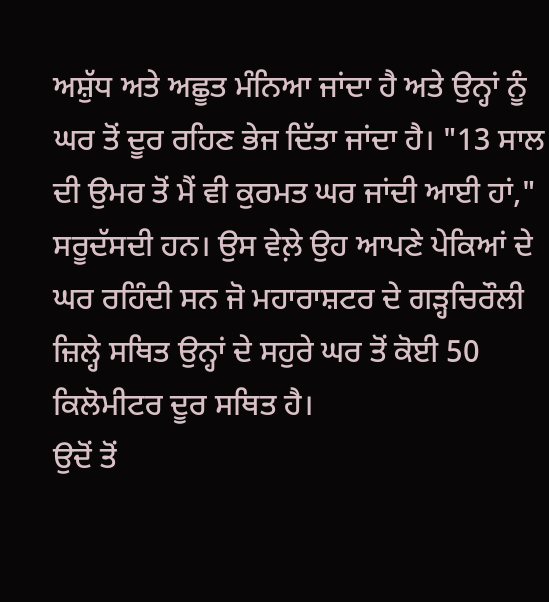ਅਸ਼ੁੱਧ ਅਤੇ ਅਛੂਤ ਮੰਨਿਆ ਜਾਂਦਾ ਹੈ ਅਤੇ ਉਨ੍ਹਾਂ ਨੂੰ ਘਰ ਤੋਂ ਦੂਰ ਰਹਿਣ ਭੇਜ ਦਿੱਤਾ ਜਾਂਦਾ ਹੈ। "13 ਸਾਲ ਦੀ ਉਮਰ ਤੋਂ ਮੈਂ ਵੀ ਕੁਰਮਤ ਘਰ ਜਾਂਦੀ ਆਈ ਹਾਂ," ਸਰੂਦੱਸਦੀ ਹਨ। ਉਸ ਵੇਲ਼ੇ ਉਹ ਆਪਣੇ ਪੇਕਿਆਂ ਦੇ ਘਰ ਰਹਿੰਦੀ ਸਨ ਜੋ ਮਹਾਰਾਸ਼ਟਰ ਦੇ ਗੜ੍ਹਚਿਰੌਲੀ ਜ਼ਿਲ੍ਹੇ ਸਥਿਤ ਉਨ੍ਹਾਂ ਦੇ ਸਹੁਰੇ ਘਰ ਤੋਂ ਕੋਈ 50 ਕਿਲੋਮੀਟਰ ਦੂਰ ਸਥਿਤ ਹੈ।
ਉਦੋਂ ਤੋਂ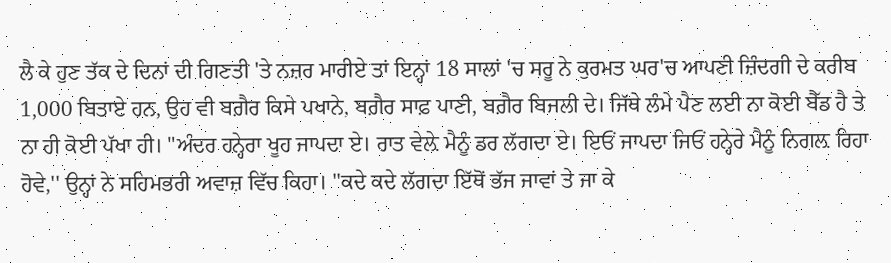ਲੈ ਕੇ ਹੁਣ ਤੱਕ ਦੇ ਦਿਨਾਂ ਦੀ ਗਿਣਤੀ 'ਤੇ ਨਜ਼ਰ ਮਾਰੀਏ ਤਾਂ ਇਨ੍ਹਾਂ 18 ਸਾਲਾਂ 'ਚ ਸਰੂ ਨੇ ਕੁਰਮਤ ਘਰ'ਚ ਆਪਣੀ ਜ਼ਿੰਦਗੀ ਦੇ ਕਰੀਬ 1,000 ਬਿਤਾਏ ਹਨ, ਉਹ ਵੀ ਬਗ਼ੈਰ ਕਿਸੇ ਪਖਾਨੇ, ਬਗ਼ੈਰ ਸਾਫ਼ ਪਾਣੀ, ਬਗ਼ੈਰ ਬਿਜਲੀ ਦੇ। ਜਿੱਥੇ ਲੰਮੇ ਪੈਣ ਲਈ ਨਾ ਕੋਈ ਬੈੱਡ ਹੈ ਤੇ ਨਾ ਹੀ ਕੋਈ ਪੱਖਾ ਹੀ। "ਅੰਦਰ ਹਨ੍ਹੇਰਾ ਖੂਹ ਜਾਪਦਾ ਏ। ਰਾਤ ਵੇਲ਼ੇ ਮੈਨੂੰ ਡਰ ਲੱਗਦਾ ਏ। ਇਓਂ ਜਾਪਦਾ ਜਿਓਂ ਹਨ੍ਹੇਰੇ ਮੈਨੂੰ ਨਿਗਲ਼ ਰਿਹਾ ਹੋਵੇ,'' ਉਨ੍ਹਾਂ ਨੇ ਸਹਿਮਭਰੀ ਅਵਾਜ਼ ਵਿੱਚ ਕਿਹਾ। ''ਕਦੇ ਕਦੇ ਲੱਗਦਾ ਇੱਥੋਂ ਭੱਜ ਜਾਵਾਂ ਤੇ ਜਾ ਕੇ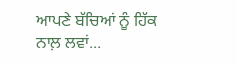ਆਪਣੇ ਬੱਚਿਆਂ ਨੂੰ ਹਿੱਕ ਨਾਲ਼ ਲਵਾਂ...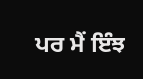ਪਰ ਮੈਂ ਇੰਝ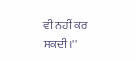ਵੀ ਨਹੀਂ ਕਰ ਸਕਦੀ।''